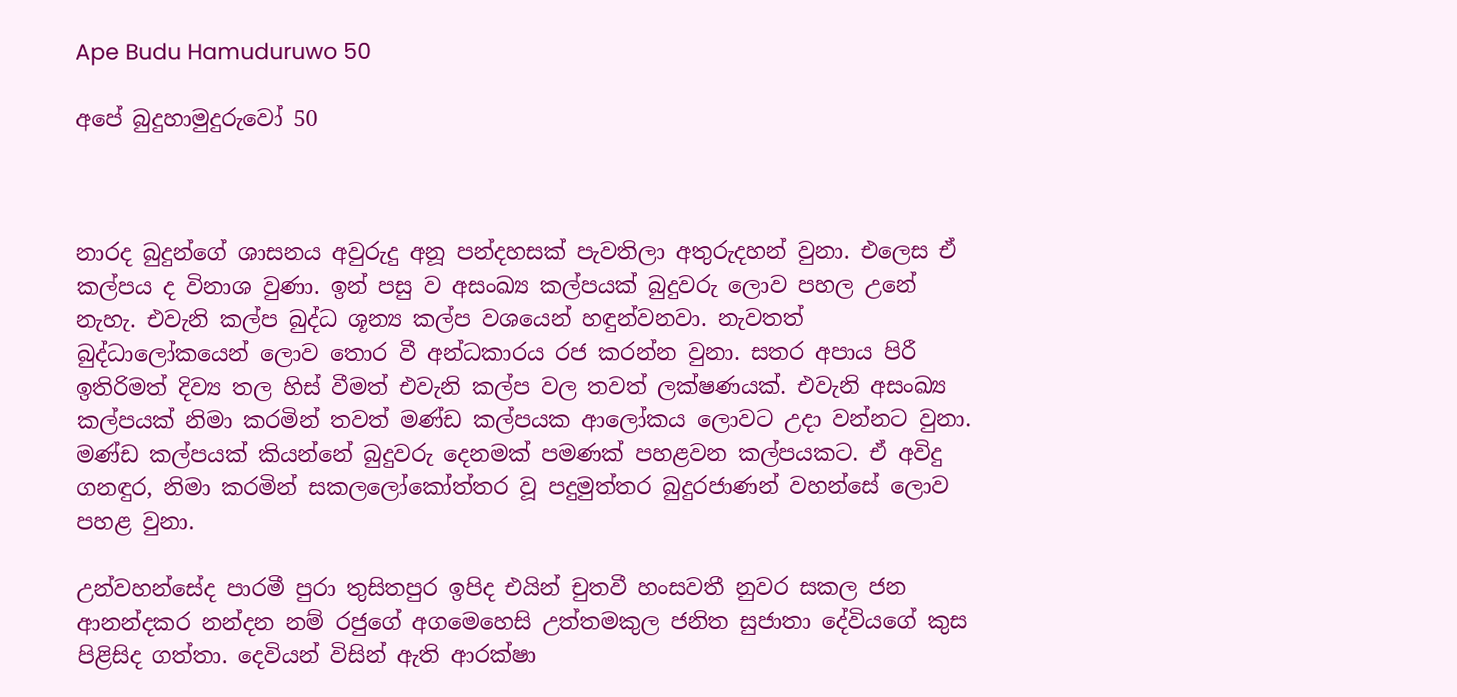Ape Budu Hamuduruwo 50

අපේ බුදුහාමුදුරුවෝ 50



නාරද බුදුන්ගේ ශාසනය අවුරුදු අනූ පන්දහසක් පැවතිලා අතුරුදහන් වුනා. එලෙස ඒ කල්පය ද විනාශ වුණා. ඉන් පසු ව අසංඛ්‍ය කල්පයක් බුදුවරු ලොව පහල උනේ නැහැ. එවැනි කල්ප බුද්ධ ශූන්‍ය කල්ප වශයෙන් හඳුන්වනවා. නැවතත් බුද්ධාලෝකයෙන් ලොව තොර වී අන්ධකාරය රජ කරන්න වුනා. සතර අපාය පිරී ඉතිරිමත් දිව්‍ය තල හිස් වීමත් එවැනි කල්ප වල තවත් ලක්ෂණයක්. එවැනි අසංඛ්‍ය කල්පයක් නිමා කරමින් තවත් මණ්ඩ කල්පයක ආලෝකය ලොවට උදා වන්නට වුනා. මණ්ඩ කල්පයක් කියන්නේ බුදුවරු දෙනමක් පමණක් පහළවන කල්පයකට. ඒ අවිදු ගනඳුර, නිමා කරමින් සකලලෝකෝත්තර වූ පදුමුත්තර බුදුරජාණන් වහන්සේ ලොව පහළ වුනා.

උන්වහන්සේද පාරමී පුරා තුසිතපුර ඉපිද එයින් චුතවී හංසවතී නුවර සකල ජන ආනන්දකර නන්දන නම් රජුගේ අගමෙහෙසි උත්තමකුල ජනිත සුජාතා දේවියගේ කුස පිළිසිද ගත්තා. දෙවියන් විසින් ඇති ආරක්ෂා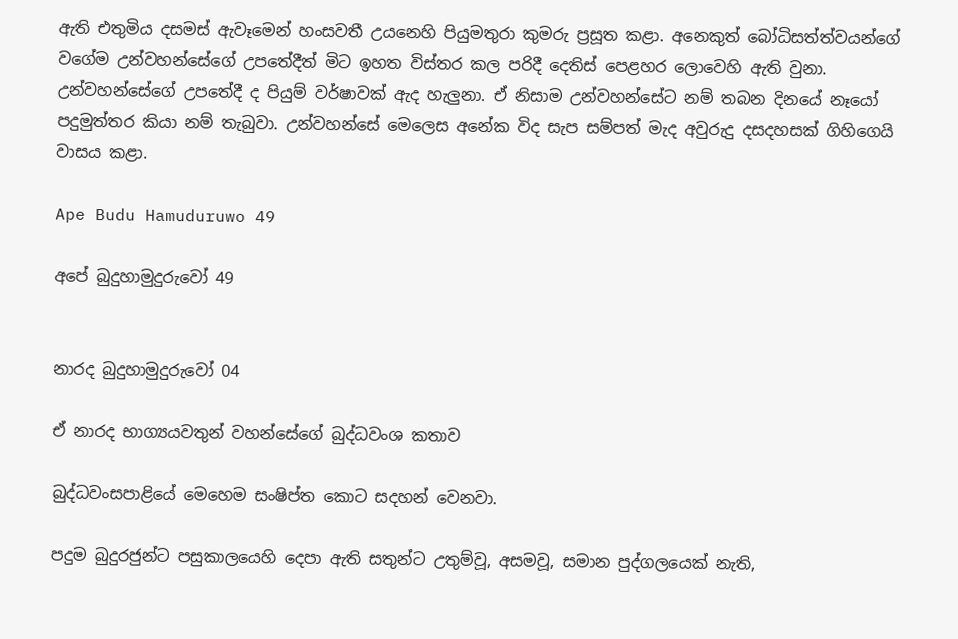ඇති එතුමිය දසමස් ඇවෑමෙන් හංසවතී උයනෙහි පියුමතුරා කුමරු ප්‍රසූත කළා. අනෙකුත් බෝධිසත්ත්වයන්ගේ වගේම උන්වහන්සේගේ උපතේදීත් මිට ඉහත විස්තර කල පරිදී දෙතිස් පෙළහර ලොවෙහි ඇති වුනා. උන්වහන්සේගේ උපතේදී ද පියුම් වර්ෂාවක් ඇද හැලුනා. ඒ නිසාම උන්වහන්සේට නම් තබන දිනයේ නෑයෝ පදුමුත්තර කියා නම් තැබුවා. උන්වහන්සේ මෙලෙස අනේක විද සැප සම්පත් මැද අවුරුදු දසදහසක් ගිහිගෙයි වාසය කළා.

Ape Budu Hamuduruwo 49

අපේ බුදුහාමුදුරුවෝ 49


නාරද බුදුහාමුදුරුවෝ 04

ඒ නාරද භාග්‍යයවතුන් වහන්සේගේ බුද්ධවංශ කතාව

බුද්ධවංසපාළියේ මෙහෙම සංෂිප්ත කොට සදහන් වෙනවා.

පදුම බුදුරජුන්ට පසුකාලයෙහි දෙපා ඇති සතුන්ට උතුම්වූ, අසමවූ, සමාන පුද්ගලයෙක් නැති,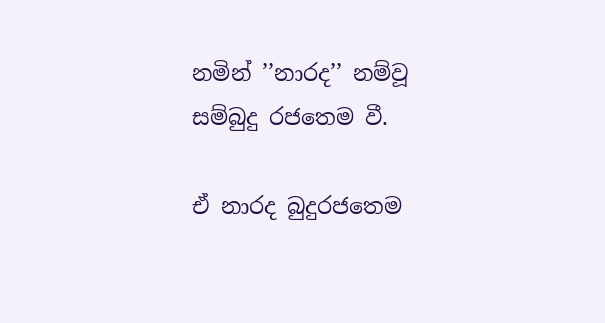නමින් ’’නාරද’’ නම්වූ සම්බුදු රජතෙම වී.

ඒ නාරද බුදුරජතෙම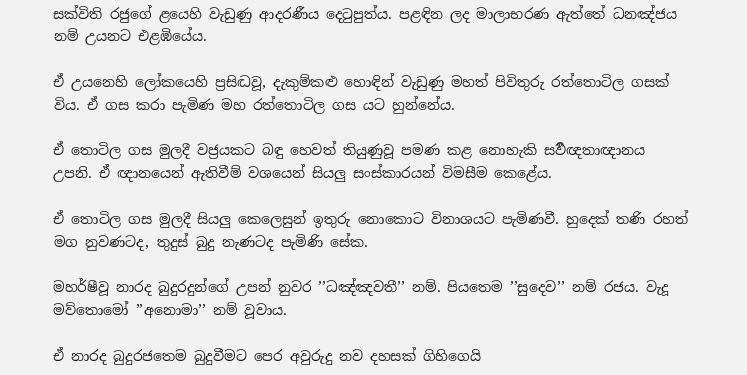සක්විති රජුගේ ළයෙහි වැඩුණු ආදරණීය දෙටුපුත්ය. පළඳින ලද මාලාභරණ ඇත්තේ ධනඤ්ජය නම් උයනට එළඹියේය.

ඒ උයනෙහි ලෝකයෙහි ප්‍රසිද්‍ධවූ, දැකුම්කළු හොඳින් වැඩුණු මහත් පිවිතුරු රත්තොටිල ගසක් විය. ඒ ගස කරා පැමිණ මහ රත්තොටිල ගස යට හුන්නේය.

ඒ තොටිල ගස මුලදී වජ්‍රයකට බඳු හෙවත් තියුණුවූ පමණ කළ නොහැකි සර්‍වඥතාඥානය උපනි. ඒ ඥානයෙන් ඇතිවීම් වශයෙන් සියලු සංස්කාරයන් විමසීම කෙළේය.

ඒ තොටිල ගස මුලදී සියලු කෙලෙසුන් ඉතුරු නොකොට විනාශයට පැමිණවී. හුදෙක් තණි රහත් මග නුවණටද, තුදුස් බුදු නැණටද පැමිණි සේක.

මහර්ෂීවූ නාරද බුදුරදුන්ගේ උපන් නුවර ’’ධඤ්ඤවතී’’ නම්. පියතෙම ’’සුදෙව’’ නම් රජය. වැදූ මව්තොමෝ ’’අනොමා’’ නම් වූවාය.

ඒ නාරද බුදුරජතෙම බුදුවීමට පෙර අවුරුදු නව දහසක් ගිහිගෙයි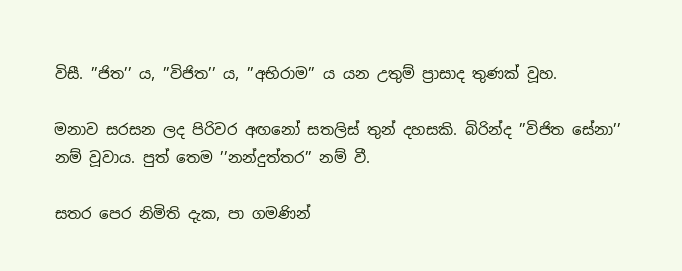විසී. ’’ජිත’’ ය, ’’විජිත’’ ය, ’’අභිරාම’’ ය යන උතුම් ප්‍රාසාද තුණක් වූහ.

මනාව සරසන ලද පිරිවර අඟනෝ සතලිස් තුන් දහසකි. බිරින්ද ’’විජිත සේනා’’ නම් වූවාය. පුත් තෙම ’’නන්දුත්තර’’ නම් වී.

සතර පෙර නිමිති දැක, පා ගමණින්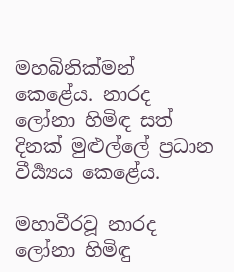මහබිනික්මන් කෙළේය. නාරද ලෝනා හිමිඳ සත් දිනක් මුළුල්ලේ ප්‍රධාන වීර්‍ය්‍යය කෙළේය.

මහාවීරවූ නාරද ලෝනා හිමිඳු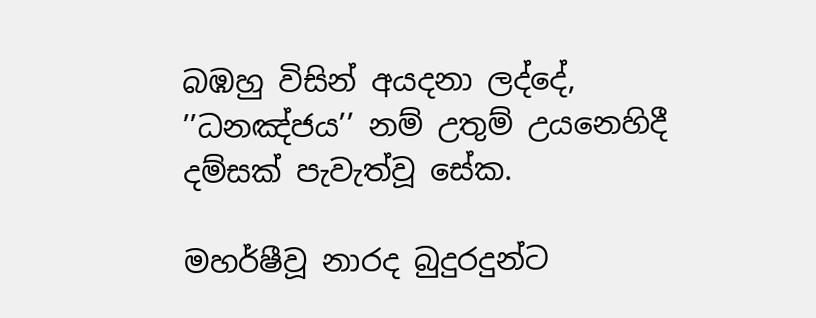බඹහු විසින් අයදනා ලද්දේ, ’’ධනඤ්ජය’’ නම් උතුම් උයනෙහිදී දම්සක් පැවැත්වූ සේක.

මහර්ෂීවූ නාරද බුදුරදුන්ට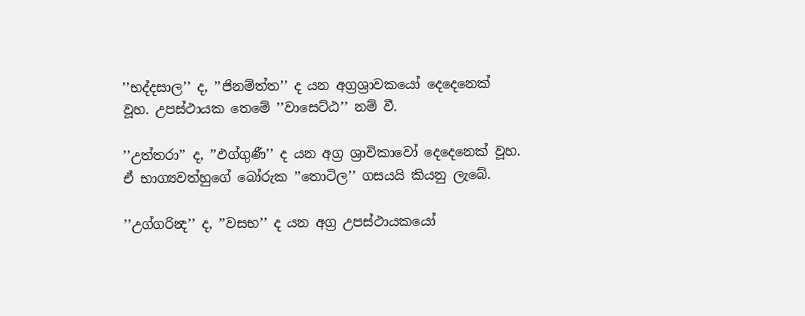’’භද්දසාල’’ ද, ’’ජිනම්ත්ත’’ ද යන අග්‍රශ්‍රාවකයෝ දෙදෙනෙක් වූහ. උපස්ථායක තෙමේ ’’වාසෙට්ඨ’’ නම් වී.

’’උත්තරා’’ ද, ’’ඵග්ගුණී’’ ද යන අග්‍ර ශ්‍රාවිකාවෝ දෙදෙනෙක් වූහ. ඒ භාග්‍යවත්හුගේ බෝරුක ’’තොටිල’’ ගසයයි කියනු ලැබේ.

’’උග්ගරින්‍ද’’ ද, ’’වසභ’’ ද යන අග්‍ර උපස්ථායකයෝ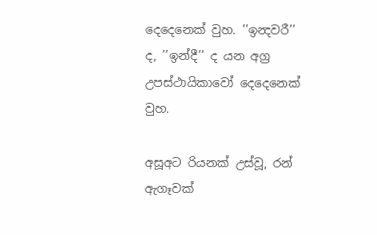දෙදෙනෙක් වුහ. ’’ඉන්‍දවරී’’ ද, ’’ඉන්දී’’ ද යන අග්‍ර උපස්ථායිකාවෝ දෙදෙනෙක් වුහ.

අසූඅට රියනක් උස්වූ, රන් ඇගෑවක්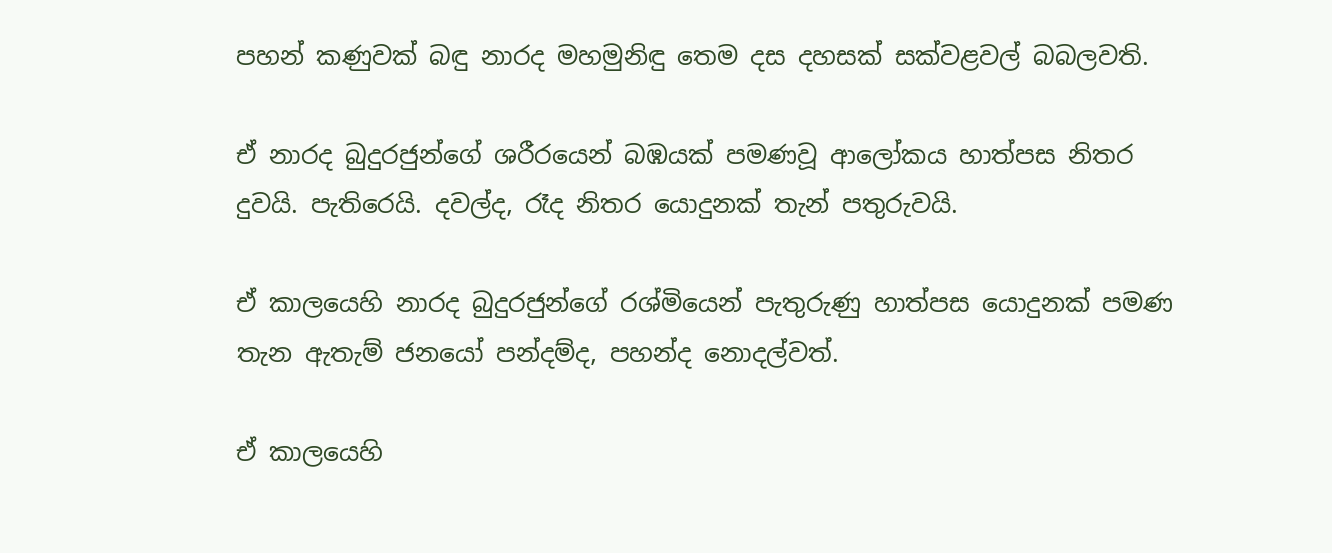පහන් කණුවක් බඳු නාරද මහමුනිඳු තෙම දස දහසක් සක්වළවල් බබලවති.

ඒ නාරද බුදුරජුන්ගේ ශරීරයෙන් බඹයක් පමණවූ ආලෝකය හාත්පස නිතර දුවයි. පැතිරෙයි. දවල්ද, රෑද නිතර යොදුනක් තැන් පතුරුවයි.

ඒ කාලයෙහි නාරද බුදුරජුන්ගේ රශ්මියෙන් පැතුරුණු හාත්පස යොදුනක් පමණ තැන ඇතැම් ජනයෝ පන්දම්ද, පහන්ද නොදල්වත්.

ඒ කාලයෙහි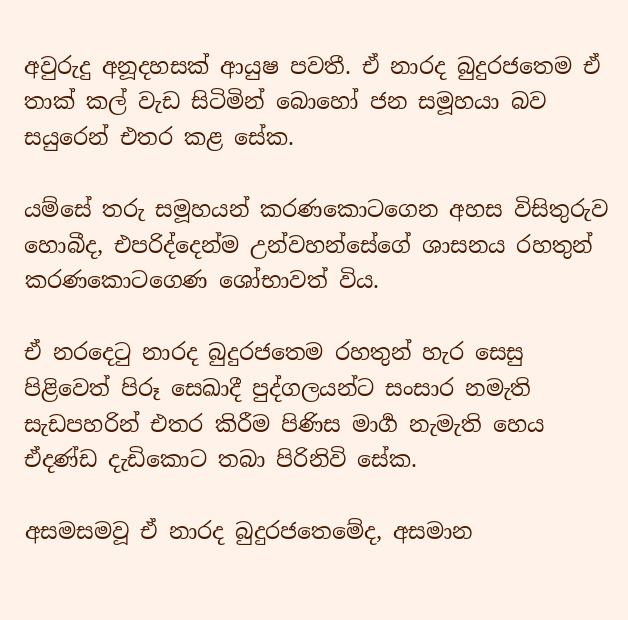අවුරුදු අනූදහසක් ආයුෂ පවතී. ඒ නාරද බුදුරජතෙම ඒ තාක් කල් වැඩ සිටිමින් බොහෝ ජන සමූහයා බව සයුරෙන් එතර කළ සේක.

යම්සේ තරු සමූහයන් කරණකොටගෙන අහස විසිතුරුව හොබීද, එපරිද්දෙන්ම උන්වහන්සේගේ ශාසනය රහතුන් කරණකොටගෙණ ශෝභාවත් විය.

ඒ නරදෙටු නාරද බුදුරජතෙම රහතුන් හැර සෙසු පිළිවෙත් පිරූ සෙඛාදී පුද්ගලයන්ට සංසාර නමැති සැඩපහරින් එතර කිරීම පිණිස මාර්‍ග නැමැති හෙය ඒදණ්ඩ දැඩිකොට තබා පිරිනිවි සේක.

අසමසමවූ ඒ නාරද බුදුරජතෙමේද, අසමාන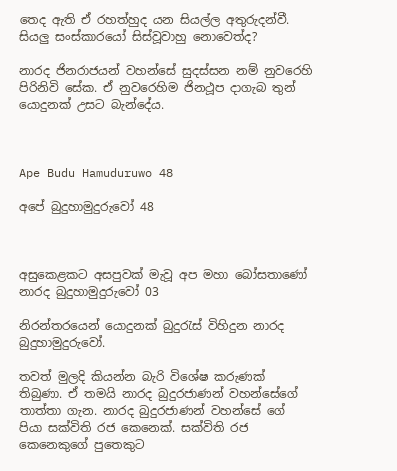තෙද ඇති ඒ රහත්හුද යන සියල්ල අතුරුදන්වී. සියලු සංස්කාරයෝ සිස්වූවාහු නොවෙත්ද?

නාරද ජිනරාජයන් වහන්සේ සුදස්සන නම් නුවරෙහි පිරිනිවි සේක. ඒ නුවරෙහිම ජිනථූප දාගැබ තුන් යොදුනක් උසට බැන්දේය.



Ape Budu Hamuduruwo 48

අපේ බුදුහාමුදුරුවෝ 48



අසුකෙළකට අසපුවක් මැවූ අප මහා බෝසතාණෝ
නාරද බුදුහාමුදුරුවෝ 03

නිරන්තරයෙන් යොදුනක් බුදුරැස් විහිදුන නාරද බුදුහාමුදුරුවෝ.

තවත් මුලදි කියන්න බැරි විශේෂ කරුණක් තිබුණා. ඒ තමයි නාරද බුදුරජාණන් වහන්සේගේ තාත්තා ගැන. නාරද බුදුරජාණන් වහන්සේ ගේ පියා සක්විති රජ කෙනෙක්. සක්විති රජ කෙනෙකුගේ පුතෙකුට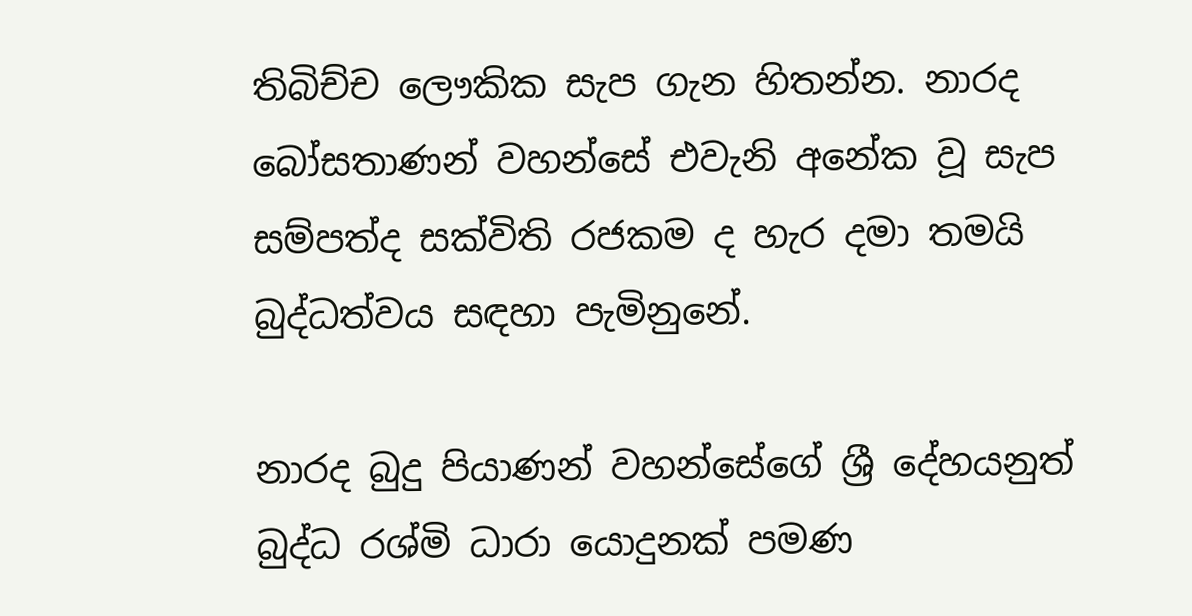තිබිච්ච ලෞකික සැප ගැන හිතන්න. නාරද බෝසතාණන් වහන්සේ එවැනි අනේක වූ සැප සම්පත්ද සක්විති රජකම ද හැර දමා තමයි බුද්ධත්වය සඳහා පැමිනුනේ.

නාරද බුදු පියාණන් වහන්සේගේ ශ්‍රී දේහයනුත් බුද්ධ රශ්මි ධාරා යොදුනක් පමණ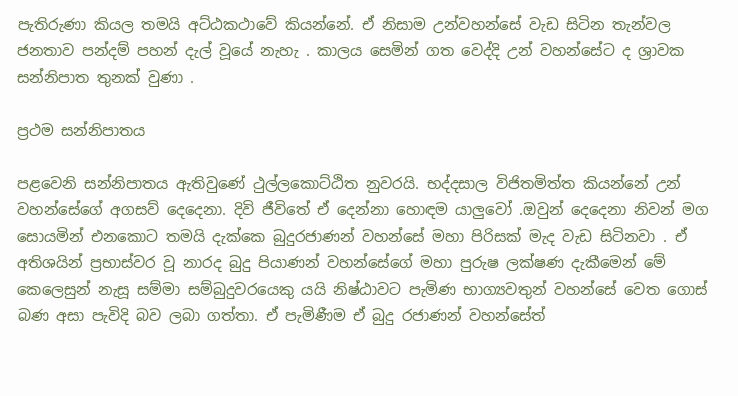පැතිරුණා කියල තමයි අට්ඨකථාවේ කියන්නේ. ඒ නිසාම උන්වහන්සේ වැඩ සිටින තැන්වල ජනතාව පන්දම් පහන් දැල් වූයේ නැහැ . කාලය සෙමින් ගත වෙද්දි උන් වහන්සේට ද ශ්‍රාවක සන්නිපාත තුනක් වුණා .

ප්‍රථම සන්නිපාතය

පළවෙනි සන්නිපාතය ඇතිවුණේ ථුල්ලකොට්ඨිත නුවරයි. භද්දසාල විජිතමිත්ත කියන්නේ උන් වහන්සේගේ අගසව් දෙදෙනා. දිවි ජීවිතේ ඒ දෙන්නා හොඳම යාලුවෝ .ඔවුන් දෙදෙනා නිවන් මග සොයමින් එනකොට තමයි දැක්කෙ බුදුරජාණන් වහන්සේ මහා පිරිසක් මැද වැඩ සිටිනවා . ඒ අතිශයින් ප්‍රභාස්වර වූ නාරද බුදු පියාණන් වහන්සේගේ මහා පුරුෂ ලක්ෂණ දැකීමෙන් මේ කෙලෙසුන් නැසූ සම්මා සම්බුදුවරයෙකු යයි නිෂ්ඨාවට පැමිණ භාග්‍යවතුන් වහන්සේ වෙත ගොස් බණ අසා පැවිදි බව ලබා ගත්තා. ඒ පැමිණීම ඒ බුදු රජාණන් වහන්සේත්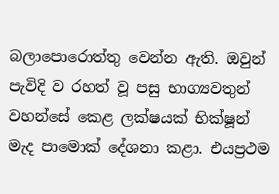බලාපොරොත්තු වෙන්න ඇති. ඔවුන් පැවිදි ව රහත් වූ පසු භාග්‍යවතුන් වහන්සේ කෙළ ලක්ෂයක් භික්ෂූන් මැද පාමොක් දේශනා කළා. එයප්‍රථම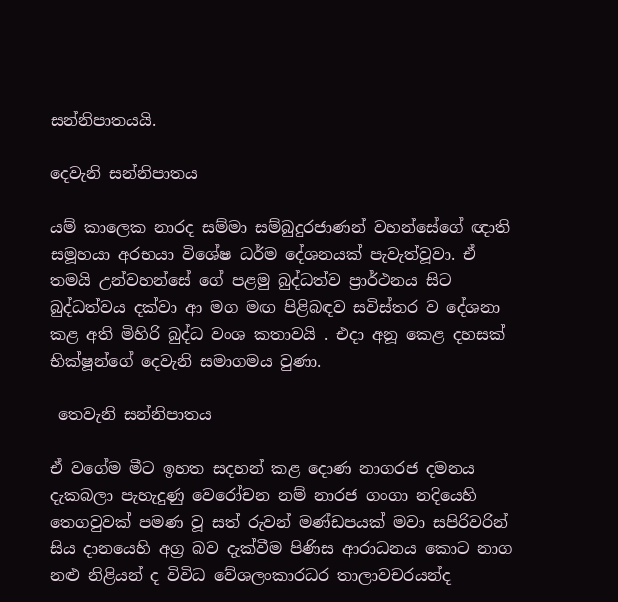සන්නිපාතයයි.

දෙවැනි සන්නිපාතය

යම් කාලෙක නාරද සම්මා සම්බුදුරජාණන් වහන්සේගේ ඥාති සමූහයා අරභයා විශේෂ ධර්ම දේශනයක් පැවැත්වූවා. ඒ තමයි උන්වහන්සේ ගේ පළමු බුද්ධත්ව ප්‍රාර්ථනය සිට බුද්ධත්වය දක්වා ආ මග මඟ පිළිබඳව සවිස්තර ව දේශනා කළ අති මිහිරි බුද්ධ වංශ කතාවයි . එදා අනූ කෙළ දහසක් භික්ෂූන්ගේ දෙවැනි සමාගමය වුණා.

 තෙවැනි සන්නිපාතය

ඒ වගේම මීට ඉහත සදහන් කළ දොණ නාගරජ දමනය දැකබලා පැහැදුණු වෙරෝචන නම් නාරජ ගංගා නදියෙහි තෙගවුවක් පමණ වූ සත් රුවන් මණ්ඩපයක් මවා සපිරිවරින් සිය දානයෙහි අග්‍ර බව දැක්වීම පිණිස ආරාධනය කොට නාග නළු නිළියන් ද විවිධ වේශලංකාරධර තාලාවචරයන්ද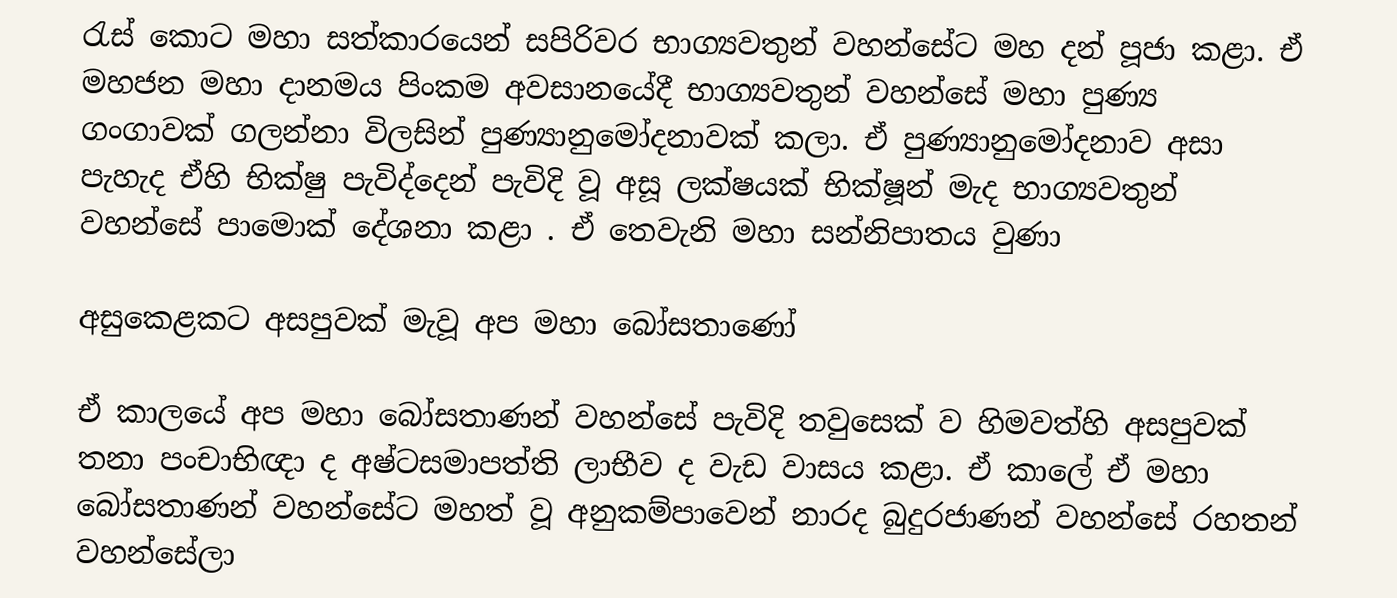රැස් කොට මහා සත්කාරයෙන් සපිරිවර භාග්‍යවතුන් වහන්සේට මහ දන් පූජා කළා. ඒ මහජන මහා දානමය පිංකම අවසානයේදී භාග්‍යවතුන් වහන්සේ මහා පුණ්‍ය ගංගාවක් ගලන්නා විලසින් පුණ්‍යානුමෝදනාවක් කලා. ඒ පුණ්‍යානුමෝදනාව අසා පැහැද ඒහි භික්ෂු පැවිද්දෙන් පැවිදි වූ අසූ ලක්ෂයක් භික්ෂූන් මැද භාග්‍යවතුන් වහන්සේ පාමොක් දේශනා කළා . ඒ තෙවැනි මහා සන්නිපාතය වුණා

අසුකෙළකට අසපුවක් මැවූ අප මහා බෝසතාණෝ

ඒ කාලයේ අප මහා බෝසතාණන් වහන්සේ පැවිදි තවුසෙක් ව හිමවත්හි අසපුවක් තනා පංචාභිඥා ද අෂ්ටසමාපත්ති ලාභීව ද වැඩ වාසය කළා. ඒ කාලේ ඒ මහා බෝසතාණන් වහන්සේට මහත් වූ අනුකම්පාවෙන් නාරද බුදුරජාණන් වහන්සේ රහතන් වහන්සේලා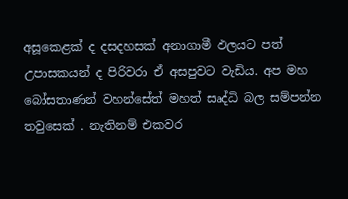අසූකෙළක් ද දසදහසක් අනාගාමී ඵලයට පත් උපාසකයන් ද පිරිවරා ඒ අසපුවට වැඩිය. අප මහ බෝසතාණන් වහන්සේත් මහත් සෘද්ධි බල සම්පන්න තවුසෙක් . නැතිනම් එකවර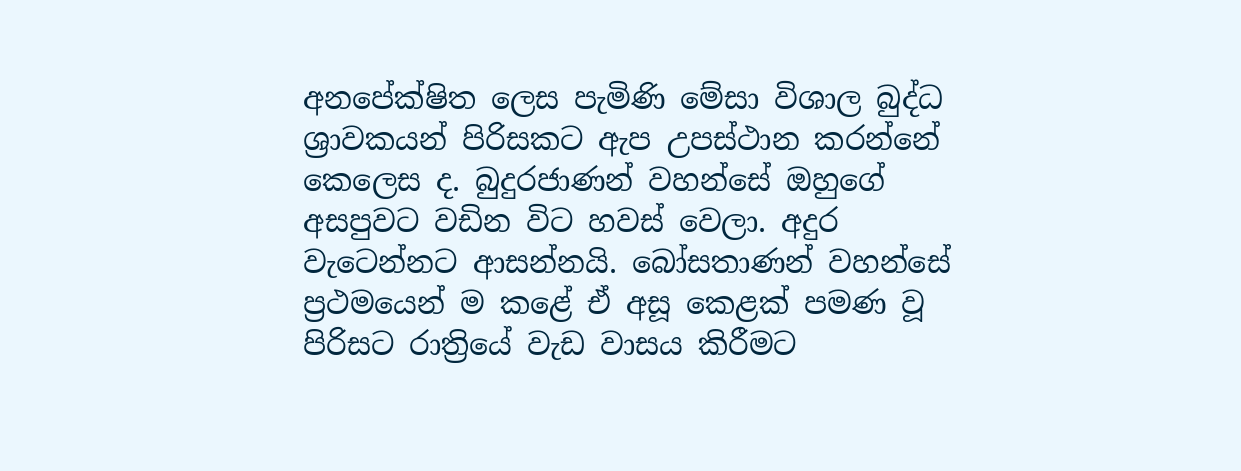අනපේක්ෂිත ලෙස පැමිණි මේසා විශාල බුද්ධ ශ්‍රාවකයන් පිරිසකට ඇප උපස්ථාන කරන්නේ කෙලෙස ද. බුදුරජාණන් වහන්සේ ඔහුගේ අසපුවට වඩින විට හවස් වෙලා. අදුර වැටෙන්නට ආසන්නයි. බෝසතාණන් වහන්සේ ප්‍රථමයෙන් ම කළේ ඒ අසූ කෙළක් පමණ වූ පිරිසට රාත්‍රියේ වැඩ වාසය කිරීමට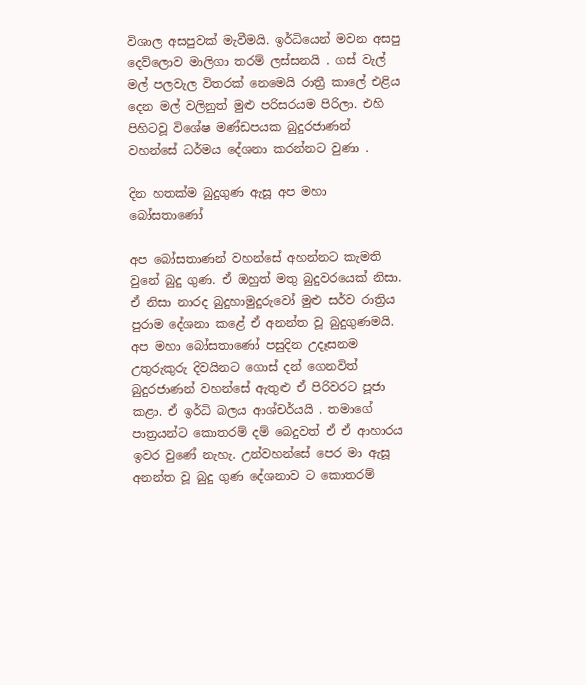විශාල අසපුවක් මැවීමයි. ඉර්ධියෙන් මවන අසපු දෙව්ලොව මාලිගා තරම් ලස්සනයි . ගස් වැල් මල් පලවැල විතරක් නෙමෙයි රාත්‍රී කාලේ එළිය දෙන මල් වලිනුත් මුළු පරිසරයම පිරිලා. එහි පිහිටවූ විශේෂ මණ්ඩපයක බුදුරජාණන් වහන්සේ ධර්මය දේශනා කරන්නට වුණා .

දින හතක්ම බුදුගුණ ඇසූ අප මහා බෝසතාණෝ

අප බෝසතාණන් වහන්සේ අහන්නට කැමති වුනේ බුදු ගුණ. ඒ ඔහුත් මතු බුදුවරයෙක් නිසා. ඒ නිසා නාරද බුදුහාමුදුරුවෝ මුළු සර්ව රාත්‍රිය පුරාම දේශනා කළේ ඒ අනන්ත වූ බුදුගුණමයි. අප මහා බෝසතාණෝ පසුදින උදෑසනම උතුරුකුරු දිවයිනට ගොස් දන් ගෙනවිත් බුදුරජාණන් වහන්සේ ඇතුළු ඒ පිරිවරට පූජා කළා. ඒ ඉර්ධි බලය ආශ්චර්යයි . තමාගේ පාත්‍රයන්ට කොතරම් දම් බෙදුවත් ඒ ඒ ආහාරය ඉවර වුණේ නැහැ. උන්වහන්සේ පෙර මා ඇසූ අනන්ත වූ බුදු ගුණ දේශනාව ට කොතරම්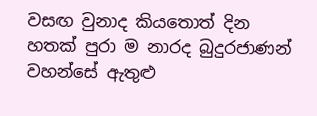වසඟ වුනාද කියතොත් දින හතක් පුරා ම නාරද බුදුරජාණන් වහන්සේ ඇතුළු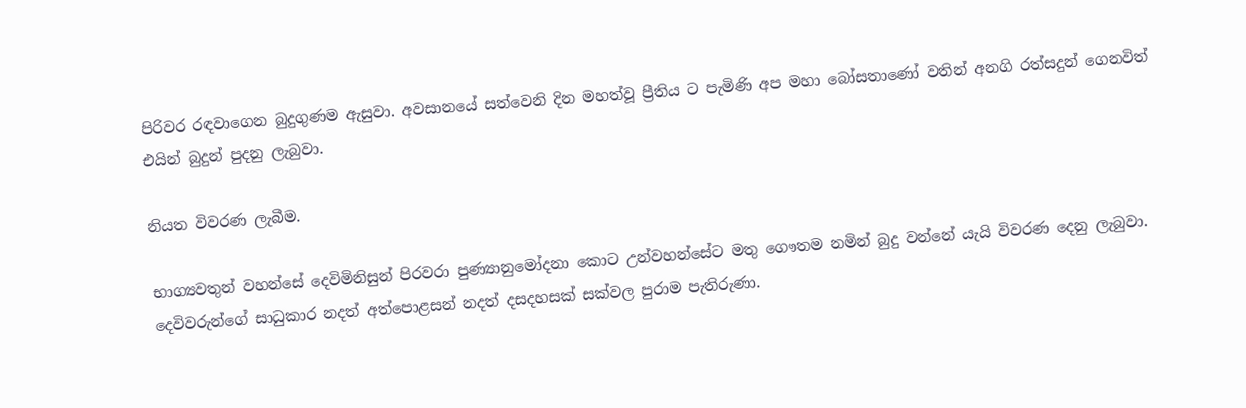පිරිවර රඳවාගෙන බුදුගුණම ඇසුවා. අවසානයේ සත්වෙනි දින මහත්වූ ප්‍රීතිය ට පැමිණි අප මහා බෝසතාණෝ වතින් අනගි රත්සදුන් ගෙනවිත් එයින් බුදුන් පුදනු ලැබුවා.

නියත විවරණ ලැබීම.

භාග්‍යවතුන් වහන්සේ දෙවිමිනිසුන් පිරවරා පුණ්‍යානුමෝදනා කොට උන්වහන්සේට මතු ගෞතම නමින් බුදු වන්නේ යැයි විවරණ දෙනු ලැබුවා. දෙවිවරුන්ගේ සාධුකාර නදත් අත්පොළසන් නදත් දසදහසක් සක්වල පුරාම පැතිරුණා.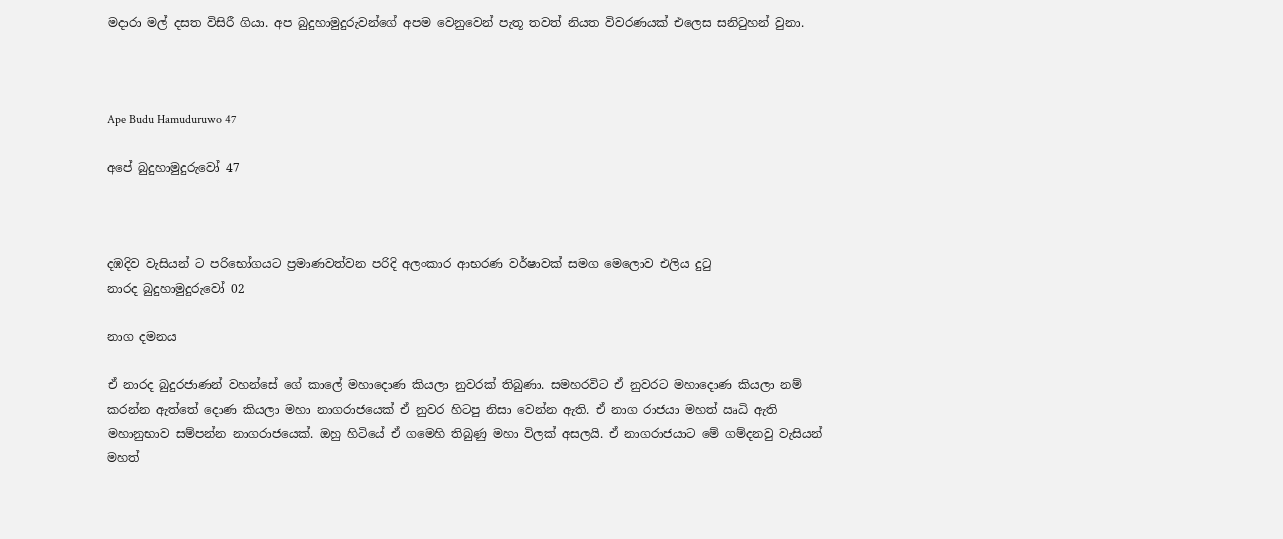මදාරා මල් දසත විසිරී ගියා. අප බුදුහාමුදුරුවන්ගේ අපම වෙනුවෙන් පැතූ තවත් නියත විවරණයක් එලෙස සනිටුහන් වුනා.



Ape Budu Hamuduruwo 47

අපේ බුදුහාමුදුරුවෝ 47



දඹදිව වැසියන් ට පරිභෝගයට ප්‍රමාණවත්වන පරිදි අලංකාර ආභරණ වර්ෂාවක් සමග මෙලොව එලිය දුටු
නාරද බුදුහාමුදුරුවෝ 02

නාග දමනය

ඒ නාරද බුදුරජාණන් වහන්සේ ගේ කාලේ මහාදොණ කියලා නුවරක් තිබුණා. සමහරවිට ඒ නුවරට මහාදොණ කියලා නම් කරන්න ඇත්තේ දොණ කියලා මහා නාගරාජයෙක් ඒ නුවර හිටපු නිසා වෙන්න ඇති. ඒ නාග රාජයා මහත් ඍධි ඇති මහානුභාව සම්පන්න නාගරාජයෙක්. ඔහු හිටියේ ඒ ගමෙහි තිබුණු මහා විලක් අසලයි. ඒ නාගරාජයාට මේ ගම්දනවු වැසියන් මහත්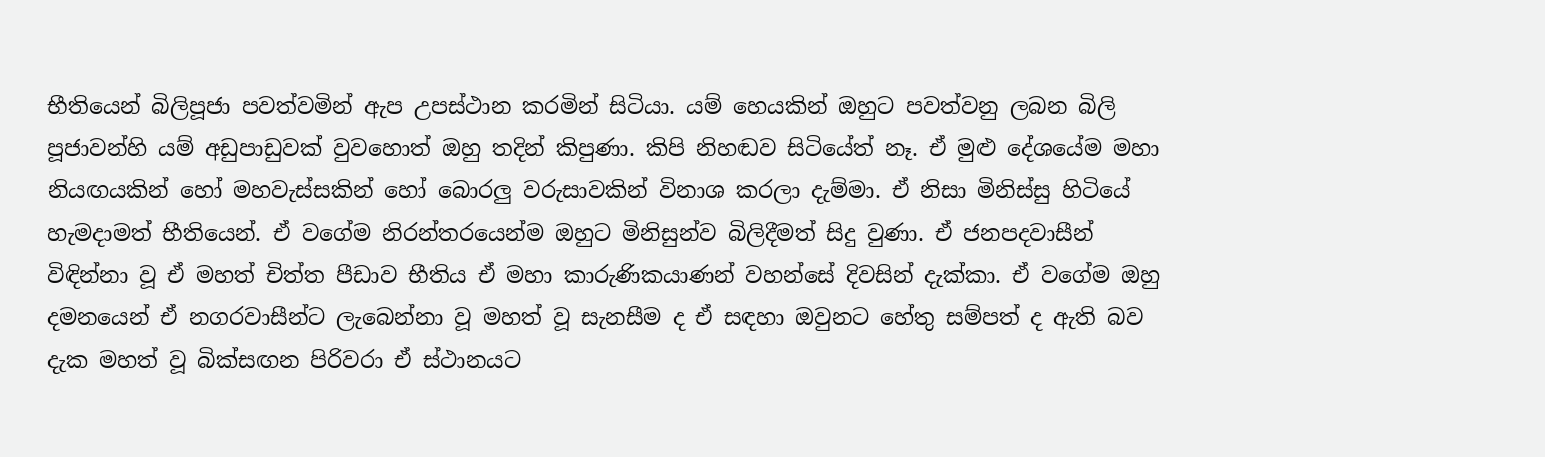භීතියෙන් බිලිපූජා පවත්වමින් ඇප උපස්ථාන කරමින් සිටියා. යම් හෙයකින් ඔහුට පවත්වනු ලබන බිලි පූජාවන්හි යම් අඩුපාඩුවක් වුවහොත් ඔහු තදින් කිපුණා. කිපි නිහඬව සිටියේත් නෑ. ඒ මුළු දේශයේම මහා නියඟයකින් හෝ මහවැස්සකින් හෝ බොරලු වරුසාවකින් විනාශ කරලා දැම්මා. ඒ නිසා මිනිස්සු හිටියේ හැමදාමත් භීතියෙන්. ඒ වගේම නිරන්තරයෙන්ම ඔහුට මිනිසුන්ව බිලිදීමත් සිදු වුණා. ඒ ජනපදවාසීන් විඳින්නා වූ ඒ මහත් චිත්ත පීඩාව භීතිය ඒ මහා කාරුණිකයාණන් වහන්සේ දිවසින් දැක්කා. ඒ වගේම ඔහු දමනයෙන් ඒ නගරවාසීන්ට ලැබෙන්නා වූ මහත් වූ සැනසීම ද ඒ සඳහා ඔවුනට හේතු සම්පත් ද ඇති බව දැක මහත් වූ බික්සඟන පිරිවරා ඒ ස්ථානයට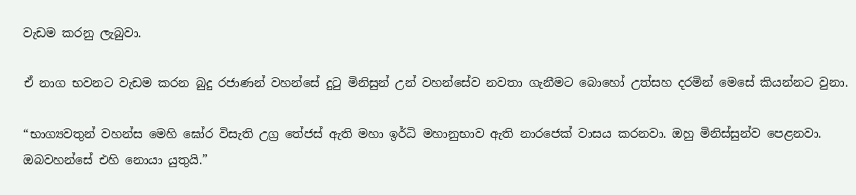වැඩම කරනු ලැබුවා.

ඒ නාග භවනට වැඩම කරන බුදු රජාණන් වහන්සේ දුටු මිනිසුන් උන් වහන්සේව නවතා ගැනීමට බොහෝ උත්සහ දරමින් මෙසේ කියන්නට වුනා.

“භාග්‍යවතුන් වහන්ස මෙහි ඝෝර විසැති උග්‍ර තේජස් ඇති මහා ඉර්ධි මහානුභාව ඇති නාරජෙක් වාසය කරනවා. ඔහු මිනිස්සුන්ව පෙළනවා. ඔබවහන්සේ එහි නොයා යුතුයි.”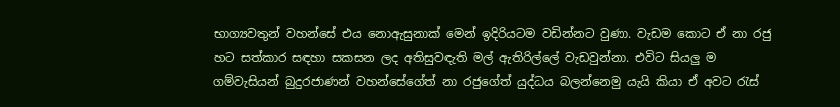භාග්‍යවතුන් වහන්සේ එය නොඇසුනාක් මෙන් ඉදිරියටම වඩින්නට වුණා. වැඩම කොට ඒ නා රජු හට සත්කාර සඳහා සකසන ලද අතිසුවඳැති මල් ඇතිරිල්ලේ වැඩවුන්නා. එවිට සියලු ම ගම්වැසියන් බුදුරජාණන් වහන්සේගේත් නා රජුගේත් යුද්ධය බලන්නෙමු යැයි කියා ඒ අවට රැස්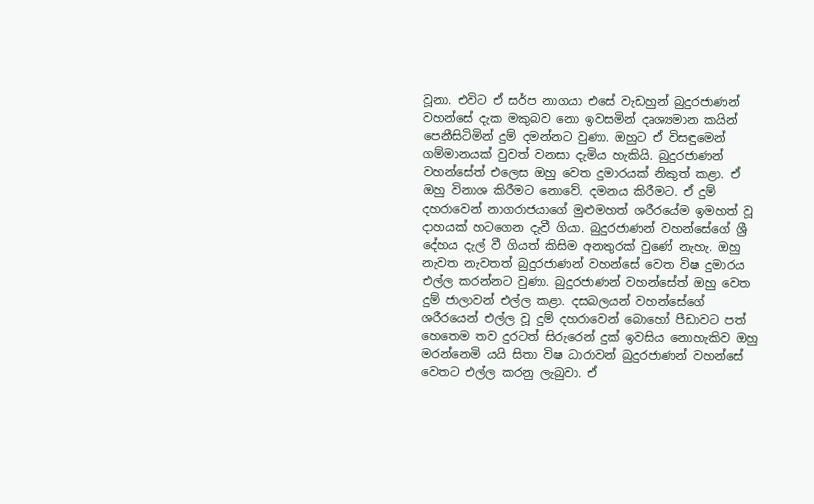වූනා. එවිට ඒ සර්ප නාගයා එසේ වැඩහුන් බුදුරජාණන් වහන්සේ දැක මකුබව නො ඉවසමින් දෘශ්‍යමාන කයින් පෙනීසිටිමින් දුම් දමන්නට වුණා. ඔහුට ඒ විසඳුමෙන් ගම්මානයක් වුවත් වනසා දැමිය හැකියි. බුදුරජාණන් වහන්සේත් එලෙස ඔහු වෙත දුමාරයක් නිකුත් කළා. ඒ ඔහු විනාශ කිරීමට නොවේ. දමනය කිරීමට. ඒ දුම් දහරාවෙන් නාගරාජයාගේ මුළුමහත් ශරීරයේම ඉමහත් වූ දාහයක් හටගෙන දැවී ගියා. බුදුරජාණන් වහන්සේගේ ශ්‍රී දේහය දැල් වී ගියත් කිසිම අනතුරක් වුණේ නැහැ. ඔහු නැවත නැවතත් බුදුරජාණන් වහන්සේ වෙත විෂ දුමාරය එල්ල කරන්නට වුණා. බුදුරජාණන් වහන්සේත් ඔහු වෙත දුම් ජාලාවන් එල්ල කළා. දසබලයන් වහන්සේගේ ශරීරයෙන් එල්ල වූ දුම් දහරාවෙන් බොහෝ පීඩාවට පත් හෙතෙම තව දුරටත් සිරුරෙන් දුක් ඉවසිය නොහැකිව ඔහු මරන්නෙමි යයි සිතා විෂ ධාරාවන් බුදුරජාණන් වහන්සේ වෙතට එල්ල කරනු ලැබුවා. ඒ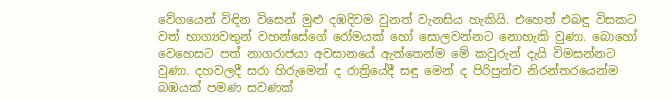වේගයෙන් විඳින විසෙන් මුළු දඹදිවම වුනත් වැනසිය හැකියි. එහෙත් එබඳු විසකට වත් භාග්‍යවතුන් වහන්සේගේ රෝමයක් හෝ සොලවන්නට නොහැකි වුණා. බොහෝ වෙහෙසට පත් නාගරාජයා අවසානයේ ඇත්තෙන්ම මේ කවුරුන් දැයි විමසන්නට වුණා. දහවලදී සරා හිරුමෙන් ද රාත්‍රියේදී සඳු මෙන් ද පිරිපුන්ව නිරන්තරයෙන්ම බඹයක් පමණ සවණක්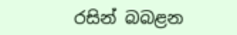රසින් බබළන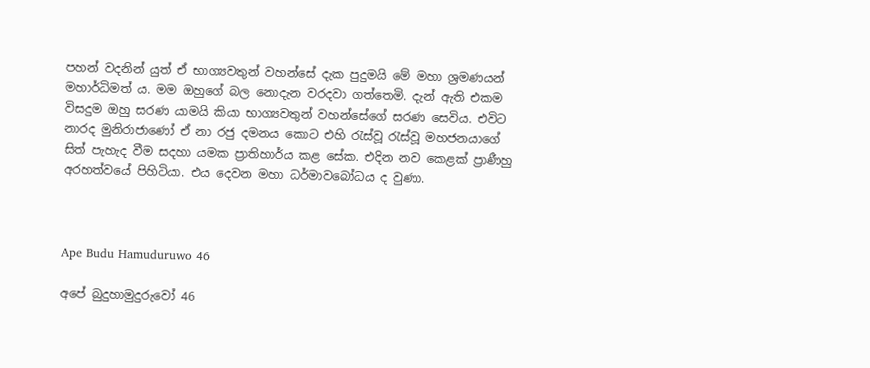පහන් වදනින් යුත් ඒ භාග්‍යවතුන් වහන්සේ දැක පුදුමයි මේ මහා ශ්‍රමණයන් මහාර්ධිමත්‍ ය. මම ඔහුගේ බල නොදැන වරදවා ගත්තෙමි. දැන් ඇති එකම විසදුම ඔහු සරණ යාමයි කියා භාග්‍යවතුන් වහන්සේගේ සරණ සෙවිය. එවිට නාරද මුනිරාජාණෝ ඒ නා රජු දමනය කොට එහි රැස්වූ රැස්වූ මහජනයාගේ සිත් පැහැද වීම සදහා යමක ප්‍රාතිහාර්ය කළ සේක. එදින නව කෙළක් ප්‍රාණීහු අරහත්වයේ පිහිටියා. එය දෙවන මහා ධර්මාවබෝධය ද වුණා.



Ape Budu Hamuduruwo 46

අපේ බුදුහාමුදුරුවෝ 46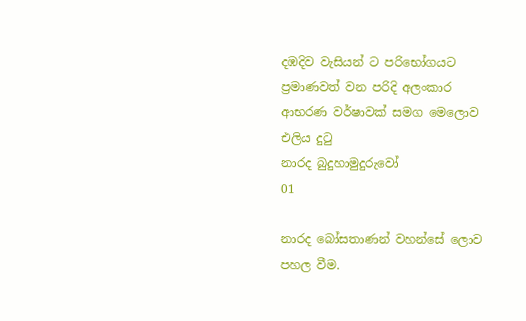දඹදිව වැසියන් ට පරිභෝගයට ප්‍රමාණවත් වන පරිදි අලංකාර ආභරණ වර්ෂාවක් සමග මෙලොව එලිය දුටු
නාරද බුදුහාමුදුරුවෝ
01

නාරද බෝසතාණන් වහන්සේ ලොව පහල වීම.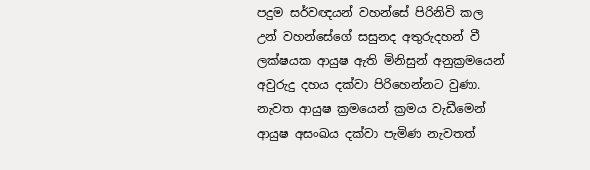පදුම සර්වඥයන් වහන්සේ පිරිනිවි කල උන් වහන්සේගේ සසුනද අතුරුදහන් වී ලක්ෂයක ආයුෂ ඇති මිනිසුන් අනුක්‍රමයෙන් අවුරුදු දහය දක්වා පිරිහෙන්නට වුණා. නැවත ආයුෂ ක්‍රමයෙන් ක්‍රමය වැඩීමෙන් ආයුෂ අසංඛය දක්වා පැමිණ නැවතත්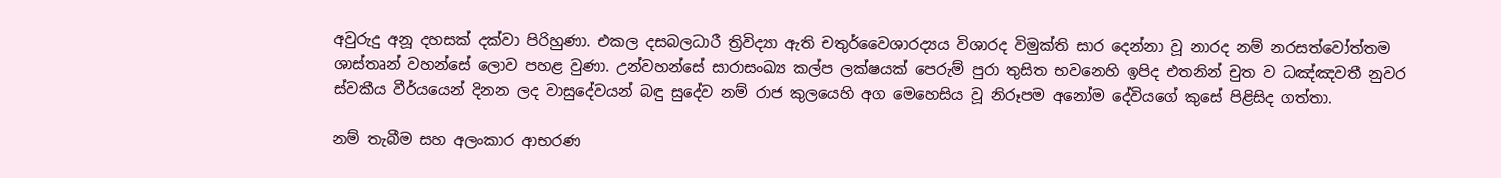අවුරුදු අනූ දහසක් දක්වා පිරිහුණා. එකල දසබලධාරී ත්‍රිවිද්‍යා ඇති චතුර්වෛශාරද්‍යය විශාරද විමුක්ති සාර දෙන්නා වූ නාරද නම් නරසත්වෝත්තම ශාස්තෘන් වහන්සේ ලොව පහළ වුණා. උන්වහන්සේ සාරාසංඛ්‍ය කල්ප ලක්ෂයක් පෙරුම් පුරා තුසිත භවනෙහි ඉපිද එතනින් චුත ව ධඤ්ඤවතී නුවර ස්වකීය වීර්යයෙන් දිනන ලද වාසුදේවයන් බඳු සුදේව නම් රාජ කුලයෙහි අග මෙහෙසිය වූ නිරූපම අනෝම දේවියගේ කුසේ පිළිසිද ගත්තා.

නම් තැබීම සහ අලංකාර ආභරණ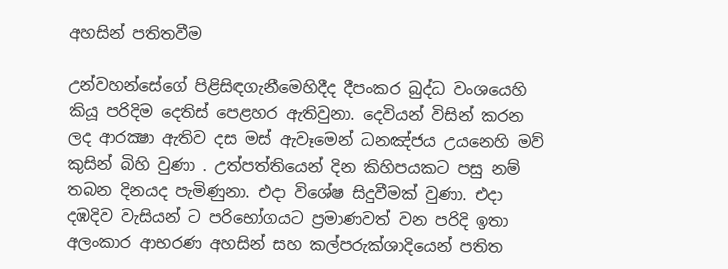අහසින් පතිතවීම

උන්වහන්සේගේ පිළිසිඳගැනීමෙහිදීද දීපංකර බුද්ධ වංශයෙහි කියූ පරිදිම දෙතිස් පෙළහර ඇතිවුනා. දෙවියන් විසින් කරන ලද ආරක්‍ෂා ඇතිව දස මස් ඇවෑමෙන් ධනඤ්ජය උයනෙහි මව් කුසින් බිහි වුණා . උත්පත්තියෙන් දින කිහිපයකට පසු නම් තබන දිනයද පැමිණුනා. එදා විශේෂ සිදුවීමක් වුණා. එදා දඹදිව වැසියන් ට පරිභෝගයට ප්‍රමාණවත් වන පරිදි ඉතා අලංකාර ආභරණ අහසින් සහ කල්පරුක්ශාදියෙන් පතිත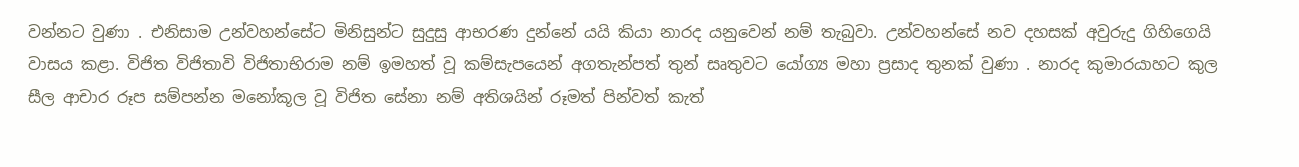වන්නට වුණා . එනිසාම උන්වහන්සේට මිනිසුන්ට සුදුසු ආභරණ දුන්නේ යයි කියා නාරද යනුවෙන් නම් තැබුවා. උන්වහන්සේ නව දහසක් අවුරුදු ගිහිගෙයි වාසය කළා. විජිත විජිතාවි විජිතාභිරාම නම් ඉමහත් වූ කම්සැපයෙන් අගතැන්පත් තුන් සෘතුවට යෝග්‍ය මහා ප්‍රසාද තුනක් වුණා . නාරද කුමාරයාහට කුල සීල ආචාර රූප සම්පන්න මනෝකූල වූ විජිත සේනා නම් අතිශයින් රූමත් පින්වත් කැත්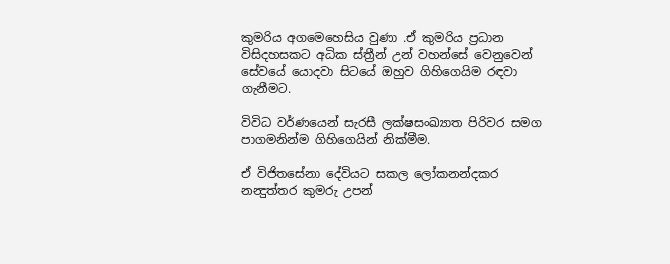කුමරිය අගමෙහෙසිය වුණා .ඒ කුමරිය ප්‍රධාන විසිදහසකට අධික ස්ත්‍රීන් උන් වහන්සේ වෙනුවෙන් සේවයේ යොදවා සිටයේ ඔහුව ගිහිගෙයිම රඳවා ගැනීමට.

විවිධ වර්ණයෙන් සැරසී ලක්ෂසංඛ්‍යාත පිරිවර සමග පාගමනින්ම ගිහිගෙයින් නික්මීම.

ඒ විජිතසේනා දේවියට සකල ලෝකනන්දකර නන්‍දුත්තර කුමරු උපන්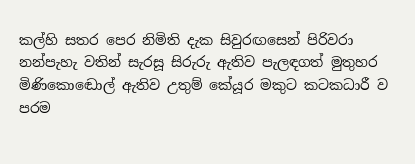කල්හි සතර පෙර නිමිති දැක සිවුරඟසෙන් පිරිවරා නන්පැහැ වතින් සැරසූ සිරුරු ඇතිව පැලඳගත් මුතුහර මිණිකොඬොල් ඇතිව උතුම් කේයූර මකුට කටකධාරී ව පරම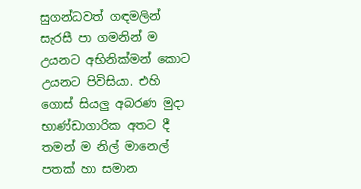සුගන්ධවත් ගඳමලින් සැරසී පා ගමනින් ම උයනට අභිනික්මන් කොට උයනට පිවිසියා. එහි ගොස් සියලු අබරණ මුදා භාණ්ඩාගාරික අතට දී තමන් ම නිල් මානෙල් පතක් හා සමාන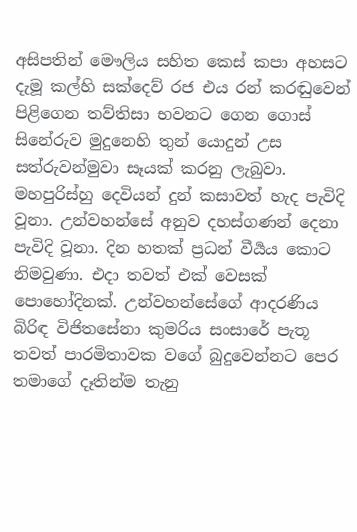අසිපතින් මෞලිය සහිත කෙස් කපා අහසට දැමූ කල්හි සක්දෙව් රජ එය රන් කරඬුවෙන් පිළිගෙන තව්තිසා භවනට ගෙන ගොස් සිනේරුව මුදුනෙහි තුන් යොදුන් උස සත්රුවන්මුවා සෑයක් කරනු ලැබුවා. මහපුරිස්‍හු දෙවියන් දුන් කසාවත් හැද පැවිදි වූනා. උන්වහන්සේ අනුව දහස්ගණන් දෙනා පැවිදි වූනා. දින හතක් ප්‍රධන් වීර්‍යය කොට නිමවුණා. එදා තවත් එක් වෙසක් පොහෝදිනක්. උන්වහන්සේගේ ආදරණිය බිරිඳ විජිතසේනා කුමරිය සංසාරේ පැතූ තවත් පාරමිතාවක වගේ බුදුවෙන්නට පෙර තමාගේ දෑතින්ම තැනු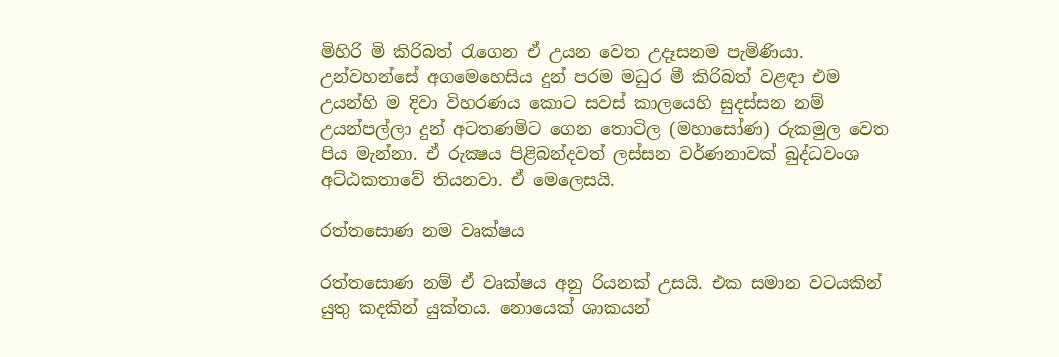මිහිරි මි කිරිබත් රැගෙන ඒ උයන වෙත උදෑසනම පැමිණියා. උන්වහන්සේ අගමෙහෙසිය දුන් පරම මධුර මී කිරිබත් වළඳා එම උයන්හි ම දිවා විහරණය කොට සවස් කාලයෙහි සුදස්සන නම් උයන්පල්ලා දුන් අටතණමිට ගෙන තොටිල (මහාසෝණ) රුකමුල වෙත පිය මැන්නා. ඒ රුක්‍ෂය පිළිබන්දවත් ලස්සන වර්ණනාවක් බුද්ධවංශ අට්ඨකතාවේ තියනවා. ඒ මෙලෙසයි.

රත්තසොණ නම වෘක්ෂය

රත්තසොණ නම් ඒ වෘක්ෂය අනු රියනක් උසයි. එක සමාන වටයකින් යුතු කදකින් යුක්තය. නොයෙක් ශාකයන්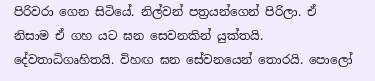පිරිවරා ගෙන සිටියේ. නිල්වන් පත්‍රයන්ගෙන් පිරිලා. ඒ නිසාම ඒ ගහ යට ඝන සෙවනකින් යුක්තයි. දේවතාධිගෘහිතයි. විහඟ ඝන සේවනයෙන් තොරයි. පොලෝ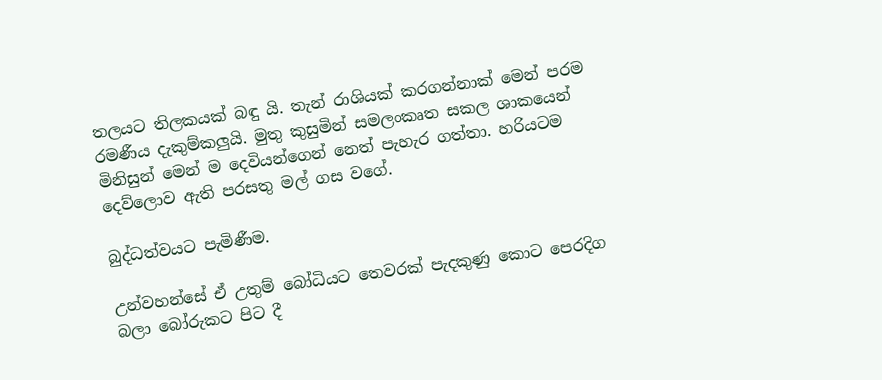තලයට තිලකයක් බඳු යි. තැන් රාශියක් කරගන්නාක් මෙන් පරම රමණීය දැකුම්කලුයි. මුතු කුසුමින් සමලංකෘත සකල ශාකයෙන් මිනිසුන් මෙන් ම දෙවියන්ගෙන් නෙත් පැහැර ගත්තා. හරියටම දෙව්ලොව ඇති පරසතු මල් ගස වගේ.

බුද්ධත්වයට පැමිණීම.

උන්වහන්සේ ඒ උතුම් බෝධියට තෙවරක් පැදකුණු කොට පෙරදිග බලා බෝරුකට පිට දී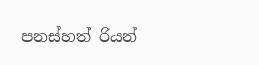පනස්හත් රියන්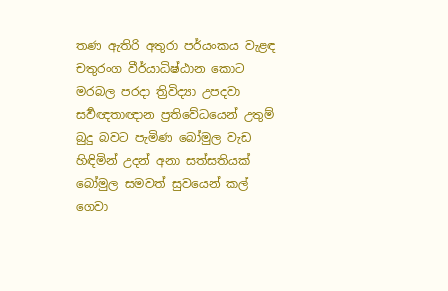තණ ඇතිරි අතුරා පර්යංකය වැළඳ චතුරංග වීර්යාධිෂ්ඨාන කොට මරබල පරදා ත්‍රිවිද්‍යා උපදවා සර්‍වඥතාඥාන ප්‍රතිවේධයෙන් උතුම් බුදු බවට පැමිණ බෝමුල වැඩ හිඳිමින් උදන් අනා සත්සතියක් බෝමුල සමවත් සුවයෙන් කල් ගෙවා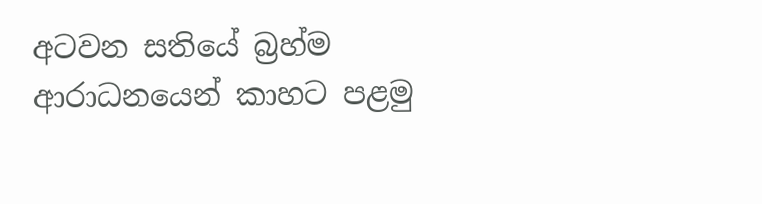අටවන සතියේ බ්‍රහ්ම ආරාධනයෙන් කාහට පළමු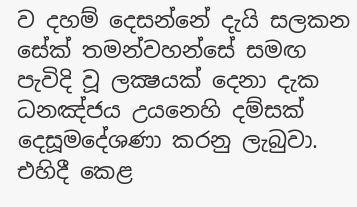ව දහම් දෙසන්නේ දැයි සලකන සේක් තමන්වහන්සේ සමඟ පැවිදි වූ ලක්‍ෂයක් දෙනා දැක ධනඤ්ජය උයනෙහි දම්සක් දෙසූමදේශණා කරනු ලැබුවා. එහිදී කෙළ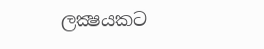ලක්‍ෂයකට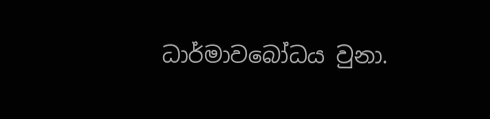ධාර්මාවබෝධය වුනා.